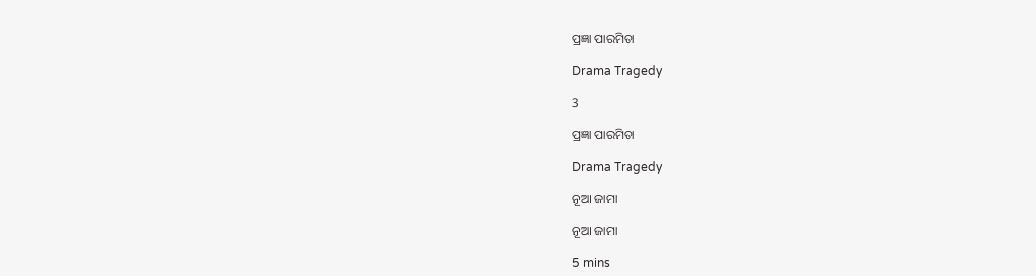ପ୍ରଜ୍ଞା ପାରମିତା

Drama Tragedy

3

ପ୍ରଜ୍ଞା ପାରମିତା

Drama Tragedy

ନୂଆ ଜାମା

ନୂଆ ଜାମା

5 mins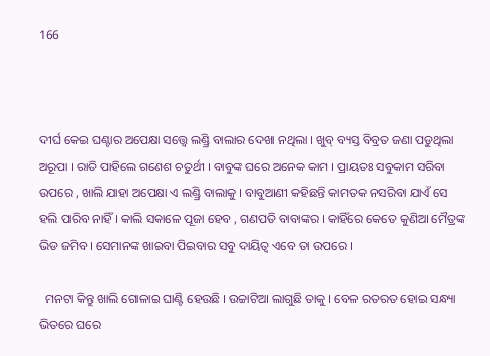166



ଦୀର୍ଘ କେଇ ଘଣ୍ଟାର ଅପେକ୍ଷା ସତ୍ତ୍ୱେ ଲଣ୍ଡ୍ରି ବାଲାର ଦେଖା ନଥିଲା । ଖୁବ୍ ବ୍ୟସ୍ତ ବିବ୍ରତ ଜଣା ପଡୁଥିଲା ଅରୂପା । ରାତି ପାହିଲେ ଗଣେଶ ଚତୁର୍ଥୀ । ବାବୁଙ୍କ ଘରେ ଅନେକ କାମ । ପ୍ରାୟତଃ ସବୁକାମ ସରିବା ଉପରେ , ଖାଲି ଯାହା ଅପେକ୍ଷା ଏ ଲଣ୍ଡ୍ରି ବାଲାକୁ । ବାବୁଆଣୀ କହିଛନ୍ତି କାମତକ ନସରିବା ଯାଏଁ ସେ ହଲି ପାରିବ ନାହିଁ । କାଲି ସକାଳେ ପୂଜା ହେବ , ଗଣପତି ବାବାଙ୍କର । କାହିଁରେ କେତେ କୁଣିଆ ମୈତ୍ରଙ୍କ ଭିଡ ଜମିବ। ସେମାନଙ୍କ ଖାଇବା ପିଇବାର ସବୁ ଦାୟିତ୍ୱ ଏବେ ତା ଉପରେ ।

  ମନଟା କିନ୍ତୁ ଖାଲି ଗୋଳାଇ ଘାଣ୍ଟି ହେଉଛି । ଉଚ୍ଚାଟିଆ ଲାଗୁଛି ତାକୁ । ବେଳ ରତରତ ହୋଇ ସନ୍ଧ୍ୟା ଭିତରେ ଘରେ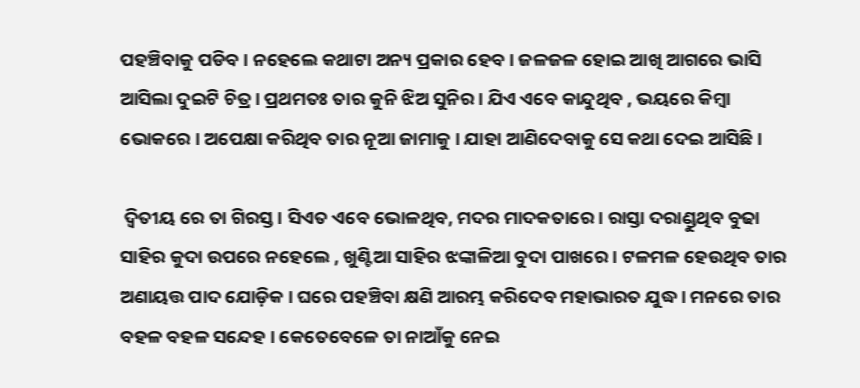ପହଞ୍ଚିବାକୁ ପଡିବ । ନହେଲେ କଥାଟା ଅନ୍ୟ ପ୍ରକାର ହେବ । ଜଳଜଳ ହୋଇ ଆଖି ଆଗରେ ଭାସି ଆସିଲା ଦୁଇଟି ଚିତ୍ର । ପ୍ରଥମତଃ ତାର କୁନି ଝିଅ ସୁନିର । ଯିଏ ଏବେ କାନ୍ଦୁଥିବ , ଭୟରେ କିମ୍ବା ଭୋକରେ । ଅପେକ୍ଷା କରିଥିବ ତାର ନୂଆ ଜାମାକୁ । ଯାହା ଆଣିଦେବାକୁ ସେ କଥା ଦେଇ ଆସିଛି ।

 ଦ୍ବିତୀୟ ରେ ତା ଗିରସ୍ତ । ସିଏତ ଏବେ ଭୋଳଥିବ, ମଦର ମାଦକତାରେ । ରାସ୍ତା ଦରାଣ୍ଡୁଥିବ ବୁଢା ସାହିର କୁଦା ଉପରେ ନହେଲେ , ଖୁଣ୍ଟିଆ ସାହିର ଝଙ୍କାଳିଆ ବୁଦା ପାଖରେ । ଟଳମଳ ହେଉଥିବ ତାର ଅଣାୟତ୍ତ ପାଦ ଯୋଡ଼ିକ । ଘରେ ପହଞ୍ଚିବା କ୍ଷଣି ଆରମ୍ଭ କରିଦେବ ମହାଭାରତ ଯୁଦ୍ଧ । ମନରେ ତାର ବହଳ ବହଳ ସନ୍ଦେହ । କେତେବେଳେ ତା ନାଆଁକୁ ନେଇ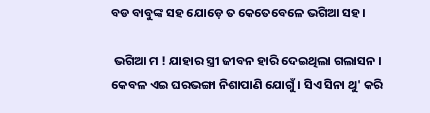ବଡ ବାବୁଙ୍କ ସହ ଯୋଡ଼େ ତ କେତେବେଳେ ଭଗିଆ ସହ ।

 ଭଗିଆ ମ ! ଯାହାର ସ୍ତ୍ରୀ ଜୀବନ ହାରି ଦେଇଥିଲା ଗଲାସନ । କେବଳ ଏଇ ଘରଭଙ୍ଗା ନିଶାପାଣି ଯୋଗୁଁ । ସିଏ ସିନା ଥୁ' କରି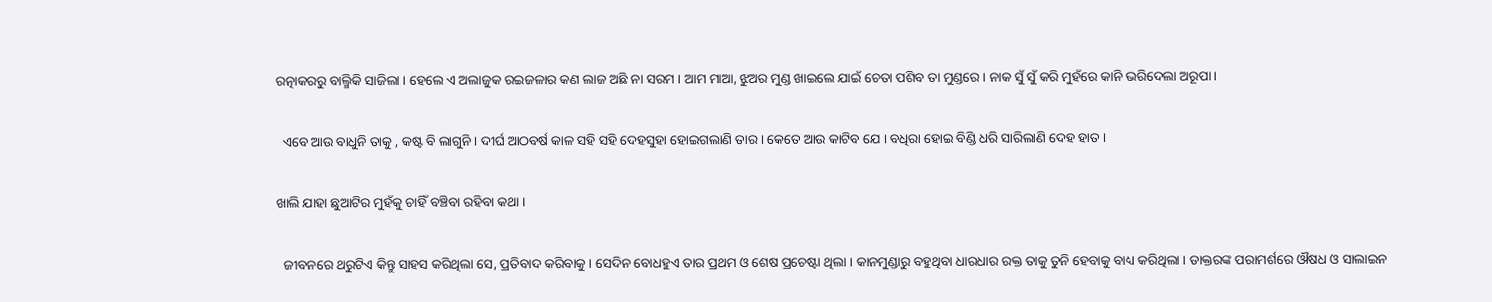ରତ୍ନାକରରୁ ବାଲ୍ମିକି ସାଜିଲା । ହେଲେ ଏ ଅଲାଜୁକ ରଇଜଳାର କଣ ଲାଜ ଅଛି ନା ସରମ । ଆମ ମାଆ, ଝୁଅର ମୁଣ୍ଡ ଖାଇଲେ ଯାଇଁ ଚେତା ପଶିବ ତା ମୁଣ୍ଡରେ । ନାକ ସୁଁ ସୁଁ କରି ମୁହଁରେ କାନି ଭରିଦେଲା ଅରୂପା ।

  ଏବେ ଆଉ ବାଧୁନି ତାକୁ , କଷ୍ଟ ବି ଲାଗୁନି । ଦୀର୍ଘ ଆଠବର୍ଷ କାଳ ସହି ସହି ଦେହସୁହା ହୋଇଗଲାଣି ତାର । କେତେ ଆଉ କାଟିବ ଯେ । ବଧିରା ହୋଇ ବିଣ୍ଡି ଧରି ସାରିଲାଣି ଦେହ ହାତ ।

ଖାଲି ଯାହା ଛୁଆଟିର ମୁହଁକୁ ଚାହିଁ ବଞ୍ଚିବା ରହିବା କଥା ।

  ଜୀବନରେ ଥରୁଟିଏ କିନ୍ତୁ ସାହସ କରିଥିଲା ସେ, ପ୍ରତିବାଦ କରିବାକୁ । ସେଦିନ ବୋଧହୁଏ ତାର ପ୍ରଥମ ଓ ଶେଷ ପ୍ରଚେଷ୍ଟା ଥିଲା । କାନମୁଣ୍ଡାରୁ ବହୁଥିବା ଧାରଧାର ରକ୍ତ ତାକୁ ତୁନି ହେବାକୁ ବାଧ୍ୟ କରିଥିଲା । ଡାକ୍ତରଙ୍କ ପରାମର୍ଶରେ ଔଷଧ ଓ ସାଲାଇନ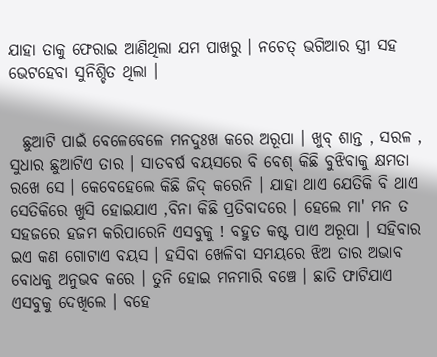ଯାହା ତାକୁ ଫେରାଇ ଆଣିଥିଲା ଯମ ପାଖରୁ । ନଚେତ୍ ଭଗିଆର ସ୍ତ୍ରୀ ସହ ଭେଟହେବା ସୁନିଶ୍ଚିତ ଥିଲା ।


  ଛୁଆଟି ପାଇଁ ବେଳେବେଳେ ମନଦୁଃଖ କରେ ଅରୂପା । ଖୁବ୍ ଶାନ୍ତ , ସରଳ , ସୁଧାର ଛୁଆଟିଏ ତାର । ସାତବର୍ଷ ବୟସରେ ବି ବେଶ୍ କିଛି ବୁଝିବାକୁ କ୍ଷମତା ରଖେ ସେ । କେବେହେଲେ କିଛି ଜିଦ୍ କରେନି । ଯାହା ଥାଏ ଯେତିକି ବି ଥାଏ ସେତିକିରେ ଖୁସି ହୋଇଯାଏ ,ବିନା କିଛି ପ୍ରତିବାଦରେ । ହେଲେ ମା' ମନ ତ ସହଜରେ ହଜମ କରିପାରେନି ଏସବୁକୁ ! ବହୁତ କଷ୍ଟ ପାଏ ଅରୂପା । ସହିବାର ଇଏ କଣ ଗୋଟାଏ ବୟସ । ହସିବା ଖେଳିବା ସମୟରେ ଝିଅ ତାର ଅଭାବ ବୋଧକୁ ଅନୁଭବ କରେ । ତୁନି ହୋଇ ମନମାରି ବଞ୍ଚେ । ଛାତି ଫାଟିଯାଏ ଏସବୁକୁ ଦେଖିଲେ । ବହେ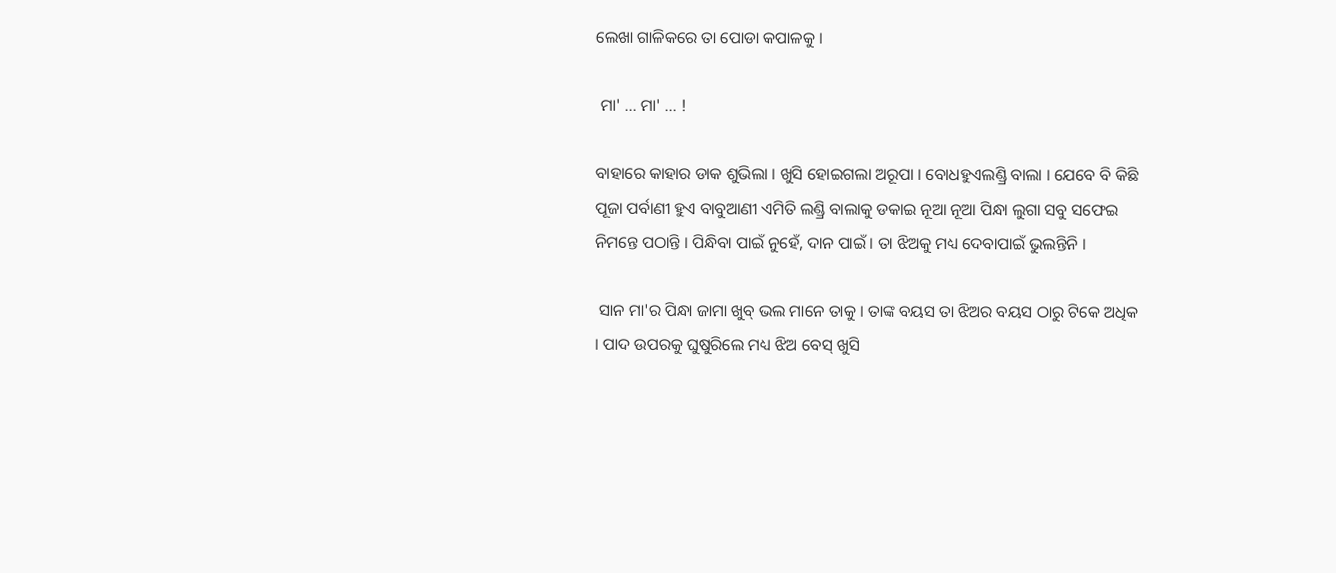ଲେଖା ଗାଳିକରେ ତା ପୋଡା କପାଳକୁ ।

 ମା' ... ମା' ... !

ବାହାରେ କାହାର ଡାକ ଶୁଭିଲା । ଖୁସି ହୋଇଗଲା ଅରୂପା । ବୋଧହୁଏଲଣ୍ଡ୍ରି ବାଲା । ଯେବେ ବି କିଛି ପୂଜା ପର୍ବାଣୀ ହୁଏ ବାବୁଆଣୀ ଏମିତି ଲଣ୍ଡ୍ରି ବାଲାକୁ ଡକାଇ ନୂଆ ନୂଆ ପିନ୍ଧା ଲୁଗା ସବୁ ସଫେଇ ନିମନ୍ତେ ପଠାନ୍ତି । ପିନ୍ଧିବା ପାଇଁ ନୁହେଁ, ଦାନ ପାଇଁ । ତା ଝିଅକୁ ମଧ୍ୟ ଦେବାପାଇଁ ଭୁଲନ୍ତିନି ।

 ସାନ ମା'ର ପିନ୍ଧା ଜାମା ଖୁବ୍ ଭଲ ମାନେ ତାକୁ । ତାଙ୍କ ବୟସ ତା ଝିଅର ବୟସ ଠାରୁ ଟିକେ ଅଧିକ । ପାଦ ଉପରକୁ ଘୁଷୁରିଲେ ମଧ୍ୟ ଝିଅ ବେସ୍ ଖୁସି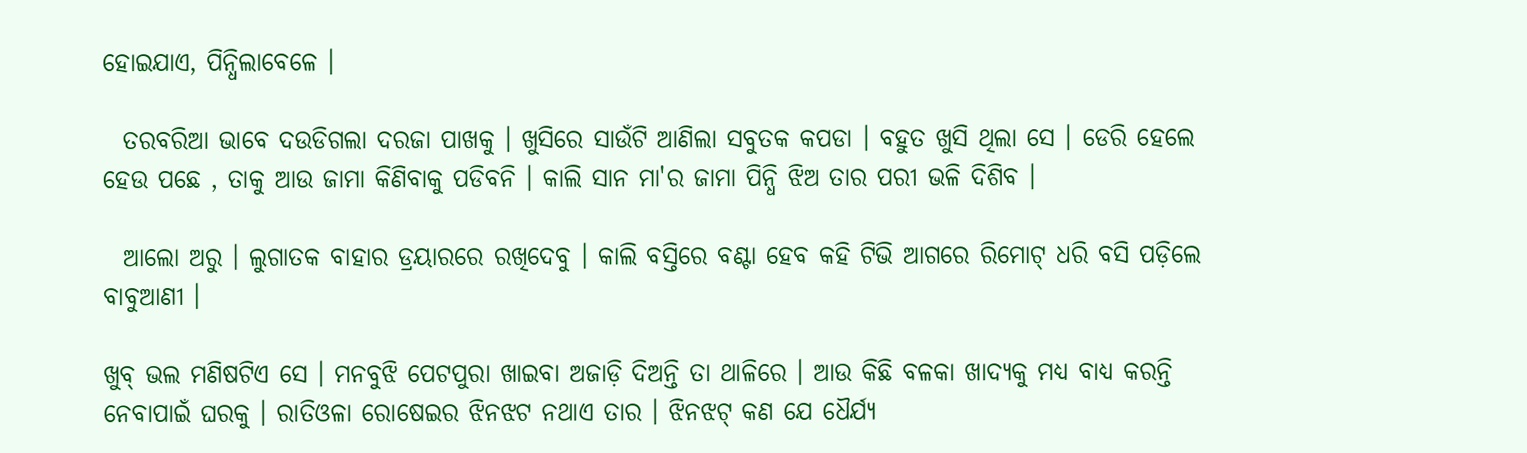ହୋଇଯାଏ, ପିନ୍ଧିଲାବେଳେ ।

  ତରବରିଆ ଭାବେ ଦଉଡିଗଲା ଦରଜା ପାଖକୁ । ଖୁସିରେ ସାଉଁଟି ଆଣିଲା ସବୁତକ କପଡା । ବହୁତ ଖୁସି ଥିଲା ସେ । ଡେରି ହେଲେ ହେଉ ପଛେ , ତାକୁ ଆଉ ଜାମା କିଣିବାକୁ ପଡିବନି । କାଲି ସାନ ମା'ର ଜାମା ପିନ୍ଧି ଝିଅ ତାର ପରୀ ଭଳି ଦିଶିବ ।

  ଆଲୋ ଅରୁ । ଲୁଗାତକ ବାହାର ଡ୍ରୟାରରେ ରଖିଦେବୁ । କାଲି ବସ୍ତିରେ ବଣ୍ଟା ହେବ କହି ଟିଭି ଆଗରେ ରିମୋଟ୍ ଧରି ବସି ପଡ଼ିଲେ ବାବୁଆଣୀ ।

ଖୁବ୍ ଭଲ ମଣିଷଟିଏ ସେ । ମନବୁଝି ପେଟପୁରା ଖାଇବା ଅଜାଡ଼ି ଦିଅନ୍ତି ତା ଥାଳିରେ । ଆଉ କିଛି ବଳକା ଖାଦ୍ୟକୁ ମଧ୍ୟ ବାଧ୍ୟ କରନ୍ତି ନେବାପାଇଁ ଘରକୁ । ରାତିଓଳା ରୋଷେଇର ଝିନଝଟ ନଥାଏ ତାର । ଝିନଝଟ୍ କଣ ଯେ ଧୈର୍ଯ୍ୟ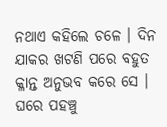ନଥାଏ କହିଲେ ଚଳେ । ଦିନ ଯାକର ଖଟଣି ପରେ ବହୁତ କ୍ଳାନ୍ତ ଅନୁଭବ କରେ ସେ । ଘରେ ପହଞ୍ଚୁ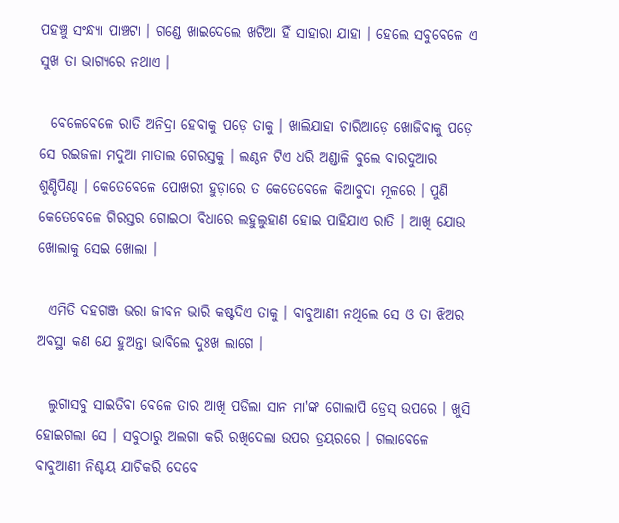ପହଞ୍ଚୁ ସଂନ୍ଧ୍ୟା ପାଞ୍ଚଟା । ଗଣ୍ଡେ ଖାଇଦେଲେ ଖଟିଆ ହିଁ ସାହାରା ଯାହା । ହେଲେ ସବୁବେଳେ ଏ ସୁଖ ତା ଭାଗ୍ୟରେ ନଥାଏ ।

  ବେଳେବେଳେ ରାତି ଅନିଦ୍ରା ହେବାକୁ ପଡ଼େ ତାକୁ । ଖାଲିଯାହା ଚାରିଆଡ଼େ ଖୋଜିବାକୁ ପଡ଼େ ସେ ରଇଜଳା ମଦୁଆ ମାତାଲ ଗେରସ୍ତକୁ । ଲଣ୍ଠନ ଟିଏ ଧରି ଅଣ୍ଡାଳି ବୁଲେ ବାରଦୁଆର ଶୁଣ୍ଡିପିଣ୍ଢା । କେତେବେଳେ ପୋଖରୀ ହୁଡ଼ାରେ ତ କେତେବେଳେ କିଆବୁଦା ମୂଳରେ । ପୁଣି କେତେବେଳେ ଗିରସ୍ତର ଗୋଇଠା ବିଧାରେ ଲହୁଲୁହାଣ ହୋଇ ପାହିଯାଏ ରାତି । ଆଖି ଯୋଉ ଖୋଲାକୁ ସେଇ ଖୋଲା ।

  ଏମିତି ଦହଗଞ୍ଜ ଭରା ଜୀବନ ଭାରି କଷ୍ଟଦିଏ ତାକୁ । ବାବୁଆଣୀ ନଥିଲେ ସେ ଓ ତା ଝିଅର ଅବସ୍ଥା କଣ ଯେ ହୁଅନ୍ତା ଭାବିଲେ ଦୁଃଖ ଲାଗେ ।

  ଲୁଗାସବୁ ସାଇତିବା ବେଳେ ତାର ଆଖି ପଡିଲା ସାନ ମା'ଙ୍କ ଗୋଲାପି ଡ୍ରେସ୍ ଉପରେ । ଖୁସି ହୋଇଗଲା ସେ । ସବୁଠାରୁ ଅଲଗା କରି ରଖିଦେଲା ଉପର ଡ୍ରୟରରେ । ଗଲାବେଳେ ବାବୁଆଣୀ ନିଶ୍ଚୟ ଯାଚିକରି ଦେବେ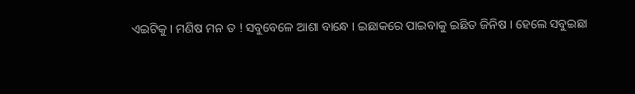ଏଇଟିକୁ । ମଣିଷ ମନ ତ ! ସବୁବେଳେ ଆଶା ବାନ୍ଧେ । ଇଛାକରେ ପାଇବାକୁ ଇଛିତ ଜିନିଷ । ହେଲେ ସବୁଇଛା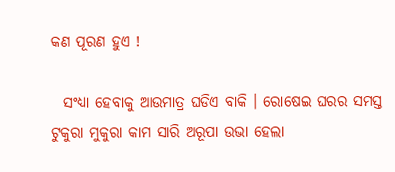କଣ ପୂରଣ ହୁଏ !

  ସଂଧ୍ୟା ହେବାକୁ ଆଉମାତ୍ର ଘଡିଏ ବାକି । ରୋଷେଇ ଘରର ସମସ୍ତ ଟୁକୁରା ମୁକୁରା କାମ ସାରି ଅରୂପା ଉଭା ହେଲା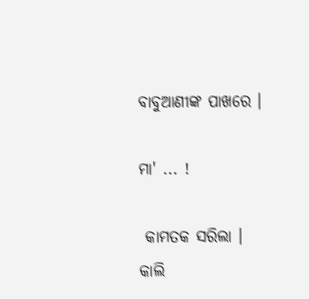ବାବୁଆଣୀଙ୍କ ପାଖରେ ।

ମା' ... !

 କାମତକ ସରିଲା । କାଲି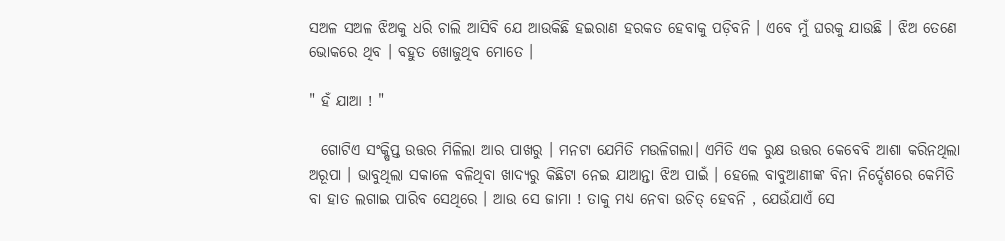ସଅଳ ସଅଳ ଝିଅକୁ ଧରି ଚାଲି ଆସିବି ଯେ ଆଉକିଛି ହଇରାଣ ହରକତ ହେବାକୁ ପଡ଼ିବନି । ଏବେ ମୁଁ ଘରକୁ ଯାଉଛି । ଝିଅ ତେଣେ ଭୋକରେ ଥିବ । ବହୁତ ଖୋଜୁଥିବ ମୋତେ ।

" ହଁ ଯାଆ ! "

  ଗୋଟିଏ ସଂକ୍ଷିପ୍ତ ଉତ୍ତର ମିଳିଲା ଆର ପାଖରୁ । ମନଟା ଯେମିତି ମଉଳିଗଲା। ଏମିତି ଏକ ରୁକ୍ଷ ଉତ୍ତର କେବେବି ଆଶା କରିନଥିଲା ଅରୂପା । ଭାବୁଥିଲା ସକାଳେ ବଳିଥିବା ଖାଦ୍ୟରୁ କିଛିଟା ନେଇ ଯାଆନ୍ତା ଝିଅ ପାଇଁ । ହେଲେ ବାବୁଆଣୀଙ୍କ ବିନା ନିର୍ଦ୍ଦେଶରେ କେମିତି ବା ହାତ ଲଗାଇ ପାରିବ ସେଥିରେ । ଆଉ ସେ ଜାମା ! ତାକୁ ମଧ୍ୟ ନେବା ଉଚିତ୍ ହେବନି , ଯେଉଁଯାଏଁ ସେ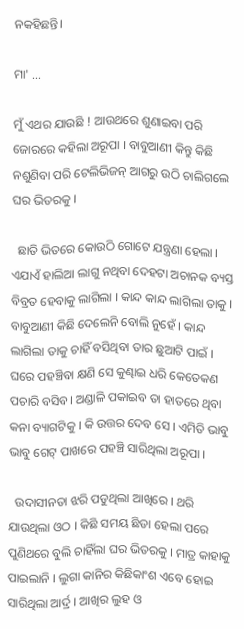ନକହିଛନ୍ତି।

ମା' ...

ମୁଁ ଏଥର ଯାଉଛି ! ଆଉଥରେ ଶୁଣାଇବା ପରି ଜୋରରେ କହିଲା ଅରୂପା । ବାବୁଆଣୀ କିନ୍ତୁ କିଛି ନଶୁଣିବା ପରି ଟେଲିଭିଜନ୍ ଆଗରୁ ଉଠି ଚାଲିଗଲେ ଘର ଭିତରକୁ ।

  ଛାତି ଭିତରେ କୋଉଠି ଗୋଟେ ଯନ୍ତ୍ରଣା ହେଲା । ଏଯାଏଁ ହାଲିଆ ଲାଗୁ ନଥିବା ଦେହଟା ଅଚାନକ ବ୍ୟସ୍ତ ବିବ୍ରତ ହେବାକୁ ଲାଗିଲା । କାନ୍ଦ କାନ୍ଦ ଲାଗିଲା ତାକୁ । ବାବୁଆଣୀ କିଛି ଦେଲେନି ବୋଲି ନୁହେଁ । କାନ୍ଦ ଲାଗିଲା ତାକୁ ଚାହିଁ ବସିଥିବା ତାର ଛୁଆଟି ପାଇଁ । ଘରେ ପହଞ୍ଚିବା କ୍ଷଣି ସେ କୁଣ୍ଢାଇ ଧରି କେତେକଣ ପଚାରି ବସିବ। ଅଣ୍ଡାଳି ପକାଇବ ତା ହାତରେ ଥିବା କନା ବ୍ୟାଗଟିକୁ । କି ଉତ୍ତର ଦେବ ସେ । ଏମିତି ଭାବୁ ଭାବୁ ଗେଟ୍ ପାଖରେ ପହଞ୍ଚି ସାରିଥିଲା ଅରୂପା ।

  ଉଦାସୀନତା ଝରି ପଡୁଥିଲା ଆଖିରେ । ଥରି ଯାଉଥିଲା ଓଠ । କିଛି ସମୟ ଛିଡା ହେଲା ପରେ ପୁଣିଥରେ ବୁଲି ଚାହିଁଲା ଘର ଭିତରକୁ । ମାତ୍ର କାହାକୁ ପାଇଲାନି । ଲୁଗା କାନିର କିଛିକାଂଶ ଏବେ ହୋଇ ସାରିଥିଲା ଆର୍ଦ୍ର । ଆଖିର ଲୁହ ଓ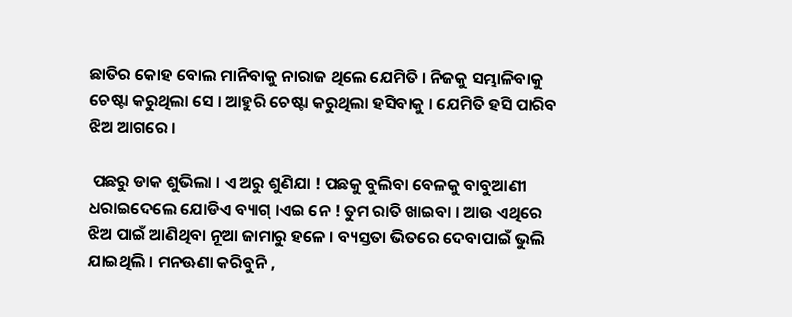ଛାତିର କୋହ ବୋଲ ମାନିବାକୁ ନାରାଜ ଥିଲେ ଯେମିତି । ନିଜକୁ ସମ୍ଭାଳିବାକୁ ଚେଷ୍ଟା କରୁଥିଲା ସେ । ଆହୁରି ଚେଷ୍ଟା କରୁଥିଲା ହସିବାକୁ । ଯେମିତି ହସି ପାରିବ ଝିଅ ଆଗରେ ।

 ପଛରୁ ଡାକ ଶୁଭିଲା । ଏ ଅରୁ ଶୁଣିଯା ! ପଛକୁ ବୁଲିବା ବେଳକୁ ବାବୁଆଣୀ ଧରାଇଦେଲେ ଯୋଡିଏ ବ୍ୟାଗ୍ ।ଏଇ ନେ ! ତୁମ ରାତି ଖାଇବା । ଆଉ ଏଥିରେ ଝିଅ ପାଇଁ ଆଣିଥିବା ନୂଆ ଜାମାରୁ ହଳେ । ବ୍ୟସ୍ତତା ଭିତରେ ଦେବାପାଇଁ ଭୁଲି ଯାଇଥିଲି । ମନଊଣା କରିବୁନି ,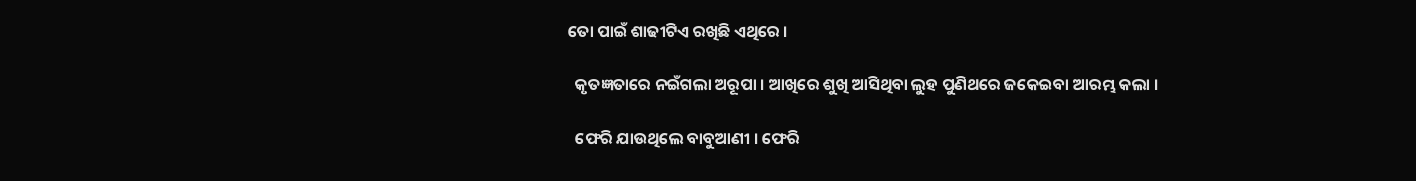ତୋ ପାଇଁ ଶାଢୀଟିଏ ରଖିଛି ଏଥିରେ ।

  କୃତଜ୍ଞତାରେ ନଇଁଗଲା ଅରୂପା । ଆଖିରେ ଶୁଖି ଆସିଥିବା ଲୁହ ପୁଣିଥରେ ଜକେଇବା ଆରମ୍ଭ କଲା ।

  ଫେରି ଯାଉଥିଲେ ବାବୁଆଣୀ । ଫେରି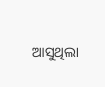ଆସୁଥିଲା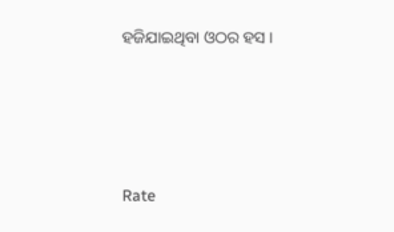ହଜିଯାଇଥିବା ଓଠର ହସ ।





Rate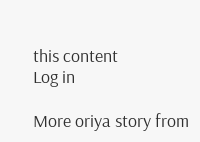this content
Log in

More oriya story from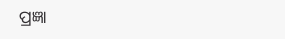ପ୍ରଜ୍ଞା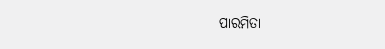ପାରମିତା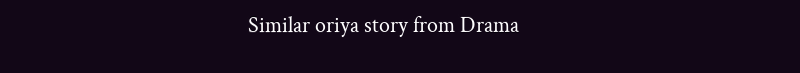Similar oriya story from Drama